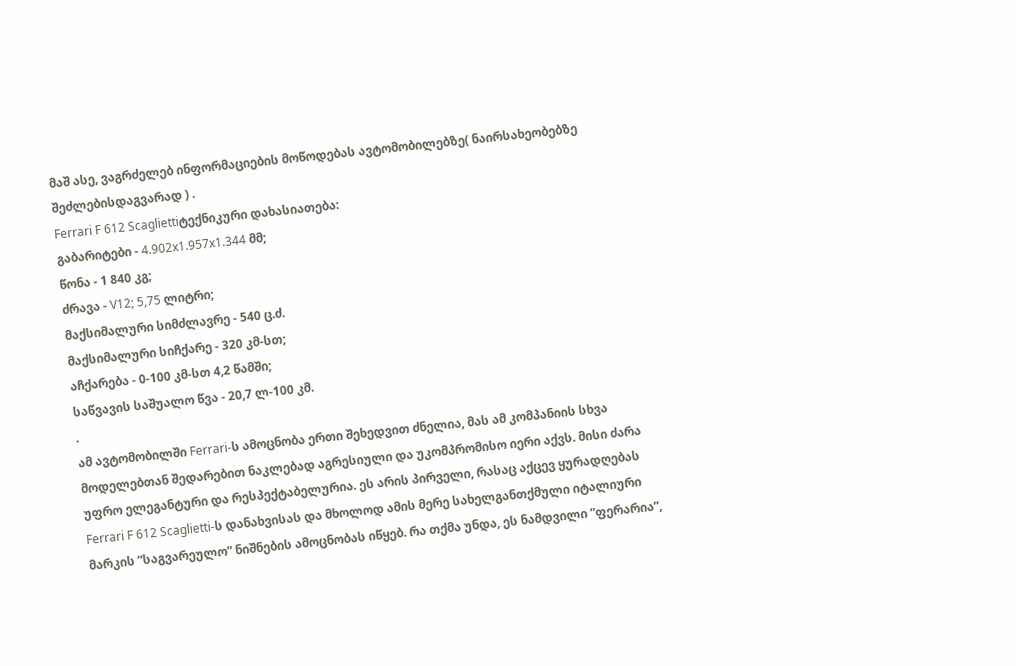მაშ ასე, ვაგრძელებ ინფორმაციების მოწოდებას ავტომობილებზე( ნაირსახეობებზე შეძლებისდაგვარად ) .
Ferrari F 612 Scagliettiტექნიკური დახასიათება:
გაბარიტები - 4.902x1.957x1.344 მმ;
წონა - 1 840 კგ;
ძრავა - V12; 5,75 ლიტრი;
მაქსიმალური სიმძლავრე - 540 ც.ძ.
მაქსიმალური სიჩქარე - 320 კმ-სთ;
აჩქარება - 0-100 კმ-სთ 4,2 წამში;
საწვავის საშუალო წვა - 20,7 ლ-100 კმ.
.
ამ ავტომობილში Ferrari-ს ამოცნობა ერთი შეხედვით ძნელია, მას ამ კომპანიის სხვა მოდელებთან შედარებით ნაკლებად აგრესიული და უკომპრომისო იერი აქვს. მისი ძარა უფრო ელეგანტური და რესპექტაბელურია. ეს არის პირველი, რასაც აქცევ ყურადღებას Ferrari F 612 Scaglietti-ს დანახვისას და მხოლოდ ამის მერე სახელგანთქმული იტალიური მარკის ”საგვარეულო” ნიშნების ამოცნობას იწყებ. რა თქმა უნდა, ეს ნამდვილი ”ფერარია”,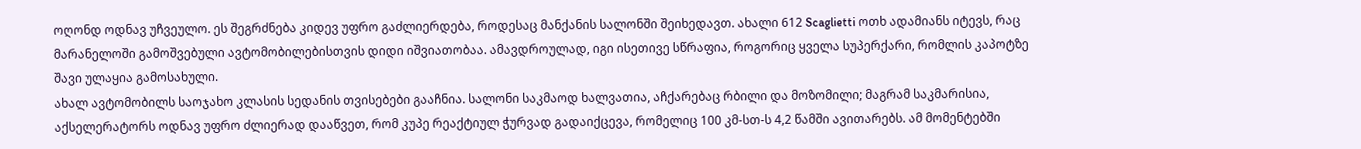ოღონდ ოდნავ უჩვეულო. ეს შეგრძნება კიდევ უფრო გაძლიერდება, როდესაც მანქანის სალონში შეიხედავთ. ახალი 612 Scaglietti ოთხ ადამიანს იტევს, რაც მარანელოში გამოშვებული ავტომობილებისთვის დიდი იშვიათობაა. ამავდროულად, იგი ისეთივე სწრაფია, როგორიც ყველა სუპერქარი, რომლის კაპოტზე შავი ულაყია გამოსახული.
ახალ ავტომობილს საოჯახო კლასის სედანის თვისებები გააჩნია. სალონი საკმაოდ ხალვათია, აჩქარებაც რბილი და მოზომილი; მაგრამ საკმარისია, აქსელერატორს ოდნავ უფრო ძლიერად დააწვეთ, რომ კუპე რეაქტიულ ჭურვად გადაიქცევა, რომელიც 100 კმ-სთ-ს 4,2 წამში ავითარებს. ამ მომენტებში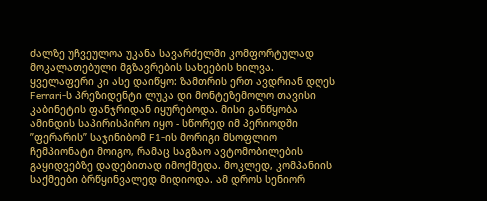ძალზე უჩვეულოა უკანა სავარძელში კომფორტულად მოკალათებული მგზავრების სახეების ხილვა.
ყველაფერი კი ასე დაიწყო: ზამთრის ერთ ავდრიან დღეს Ferrari-ს პრეზიდენტი ლუკა დი მონტეზემოლო თავისი კაბინეტის ფანჯრიდან იყურებოდა. მისი განწყობა ამინდის საპირისპირო იყო - სწორედ იმ პერიოდში ”ფერარის” საჯინიბომ F1-ის მორიგი მსოფლიო ჩემპიონატი მოიგო, რამაც საგზაო ავტომობილების გაყიდვებზე დადებითად იმოქმედა. მოკლედ, კომპანიის საქმეები ბრწყინვალედ მიდიოდა. ამ დროს სენიორ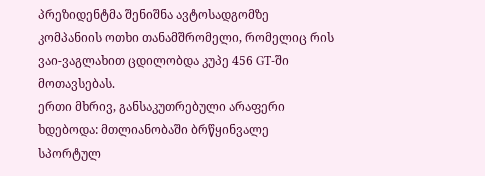პრეზიდენტმა შენიშნა ავტოსადგომზე კომპანიის ოთხი თანამშრომელი, რომელიც რის ვაი-ვაგლახით ცდილობდა კუპე 456 GT-ში მოთავსებას.
ერთი მხრივ, განსაკუთრებული არაფერი ხდებოდა: მთლიანობაში ბრწყინვალე სპორტულ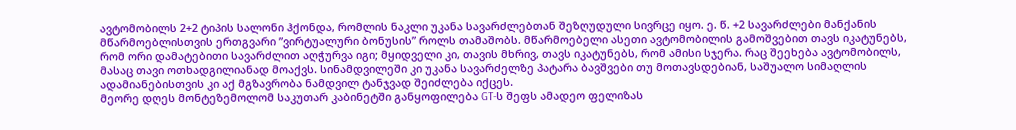ავტომობილს 2+2 ტიპის სალონი ჰქონდა, რომლის ნაკლი უკანა სავარძლებთან შეზღუდული სივრცე იყო. ე. წ. +2 სავარძლები მანქანის მწარმოებლისთვის ერთგვარი ”ვირტუალური ბონუსის” როლს თამაშობს. მწარმოებელი ასეთი ავტომობილის გამოშვებით თავს იკატუნებს, რომ ორი დამატებითი სავარძლით აღჭურვა იგი; მყიდველი კი, თავის მხრივ, თავს იკატუნებს, რომ ამისი სჯერა. რაც შეეხება ავტომობილს, მასაც თავი ოთხადგილიანად მოაქვს. სინამდვილეში კი უკანა სავარძელზე პატარა ბავშვები თუ მოთავსდებიან, საშუალო სიმაღლის ადამიანებისთვის კი აქ მგზავრობა ნამდვილ ტანჯვად შეიძლება იქცეს.
მეორე დღეს მონტეზემოლომ საკუთარ კაბინეტში განყოფილება GT-ს შეფს ამადეო ფელიზას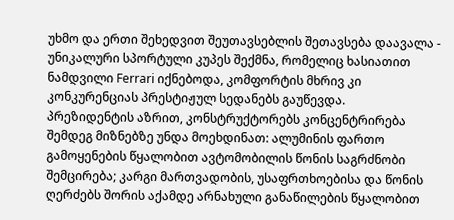უხმო და ერთი შეხედვით შეუთავსებლის შეთავსება დაავალა - უნიკალური სპორტული კუპეს შექმნა, რომელიც ხასიათით ნამდვილი Ferrari იქნებოდა, კომფორტის მხრივ კი კონკურენციას პრესტიჟულ სედანებს გაუწევდა.
პრეზიდენტის აზრით, კონსტრუქტორებს კონცენტრირება შემდეგ მიზნებზე უნდა მოეხდინათ: ალუმინის ფართო გამოყენების წყალობით ავტომობილის წონის საგრძნობი შემცირება; კარგი მართვადობის, უსაფრთხოებისა და წონის ღერძებს შორის აქამდე არნახული განაწილების წყალობით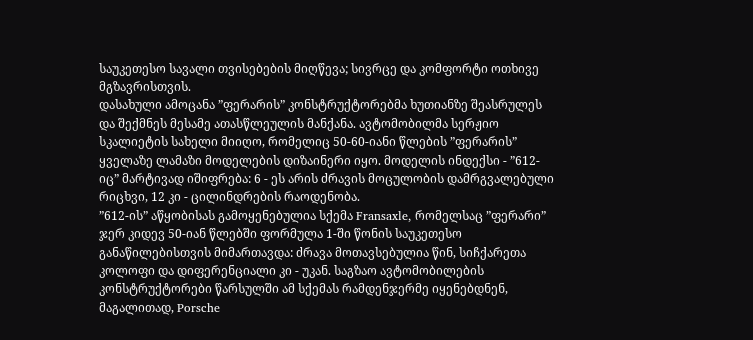საუკეთესო სავალი თვისებების მიღწევა; სივრცე და კომფორტი ოთხივე მგზავრისთვის.
დასახული ამოცანა ”ფერარის” კონსტრუქტორებმა ხუთიანზე შეასრულეს და შექმნეს მესამე ათასწლეულის მანქანა. ავტომობილმა სერჟიო სკალიეტის სახელი მიიღო, რომელიც 50-60-იანი წლების ”ფერარის” ყველაზე ლამაზი მოდელების დიზაინერი იყო. მოდელის ინდექსი - ”612-იც” მარტივად იშიფრება: 6 - ეს არის ძრავის მოცულობის დამრგვალებული რიცხვი, 12 კი - ცილინდრების რაოდენობა.
”612-ის” აწყობისას გამოყენებულია სქემა Fransaxle, რომელსაც ”ფერარი” ჯერ კიდევ 50-იან წლებში ფორმულა 1-ში წონის საუკეთესო განაწილებისთვის მიმართავდა: ძრავა მოთავსებულია წინ, სიჩქარეთა კოლოფი და დიფერენციალი კი - უკან. საგზაო ავტომობილების კონსტრუქტორები წარსულში ამ სქემას რამდენჯერმე იყენებდნენ, მაგალითად, Porsche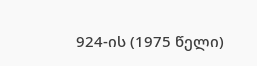924-ის (1975 წელი)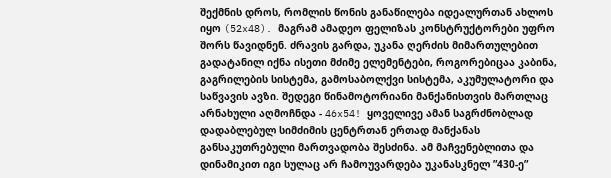შექმნის დროს, რომლის წონის განაწილება იდეალურთან ახლოს იყო (52x48). მაგრამ ამადეო ფელიზას კონსტრუქტორები უფრო შორს წავიდნენ. ძრავის გარდა, უკანა ღერძის მიმართულებით გადატანილ იქნა ისეთი მძიმე ელემენტები, როგორებიცაა კაბინა, გაგრილების სისტემა, გამოსაბოლქვი სისტემა, აკუმულატორი და საწვავის ავზი. შედეგი წინამოტორიანი მანქანისთვის მართლაც არნახული აღმოჩნდა - 46x54! ყოველივე ამან საგრძნობლად დადაბლებულ სიმძიმის ცენტრთან ერთად მანქანას განსაკუთრებული მართვადობა შესძინა. ამ მაჩვენებლითა და დინამიკით იგი სულაც არ ჩამოუვარდება უკანასკნელ ”430-ე”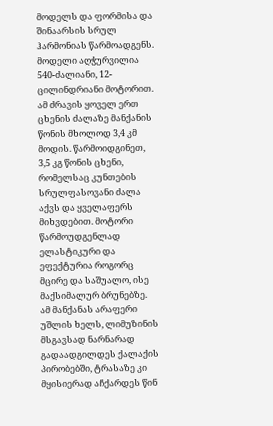მოდელს და ფორმისა და შინაარსის სრულ ჰარმონიას წარმოადგენს.
მოდელი აღჭურვილია 540-ძალიანი, 12-ცილინდრიანი მოტორით. ამ ძრავის ყოველ ერთ ცხენის ძალაზე მანქანის წონის მხოლოდ 3,4 კმ მოდის. წარმოიდგინეთ, 3,5 კგ წონის ცხენი, რომელსაც კუნთების სრულფასოვანი ძალა აქვს და ყველაფერს მიხვდებით. მოტორი წარმოუდგენლად ელასტიკური და ეფექტურია როგორც მცირე და საშუალო, ისე მაქსიმალურ ბრუნებზე. ამ მანქანას არაფერი უშლის ხელს, ლიმუზინის მსგავსად ნარნარად გადაადგილდეს ქალაქის პირობებში, ტრასაზე კი მყისიერად აჩქარდეს წინ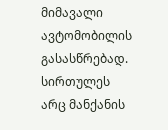მიმავალი ავტომობილის გასასწრებად.
სირთულეს არც მანქანის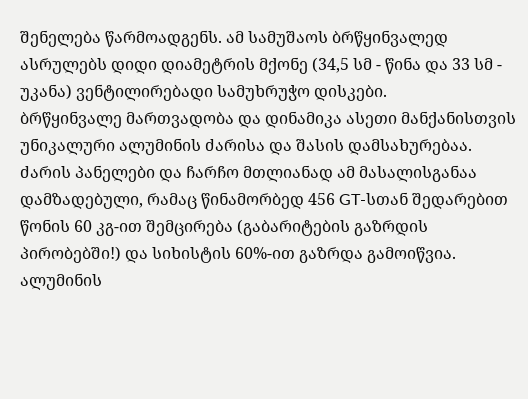შენელება წარმოადგენს. ამ სამუშაოს ბრწყინვალედ ასრულებს დიდი დიამეტრის მქონე (34,5 სმ - წინა და 33 სმ - უკანა) ვენტილირებადი სამუხრუჭო დისკები.
ბრწყინვალე მართვადობა და დინამიკა ასეთი მანქანისთვის უნიკალური ალუმინის ძარისა და შასის დამსახურებაა. ძარის პანელები და ჩარჩო მთლიანად ამ მასალისგანაა დამზადებული, რამაც წინამორბედ 456 GT-სთან შედარებით წონის 60 კგ-ით შემცირება (გაბარიტების გაზრდის პირობებში!) და სიხისტის 60%-ით გაზრდა გამოიწვია.
ალუმინის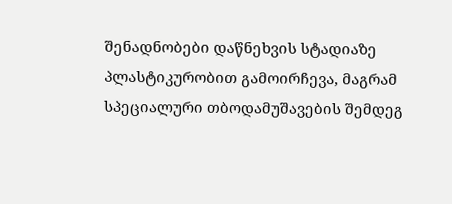შენადნობები დაწნეხვის სტადიაზე პლასტიკურობით გამოირჩევა, მაგრამ სპეციალური თბოდამუშავების შემდეგ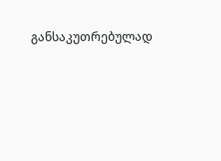განსაკუთრებულად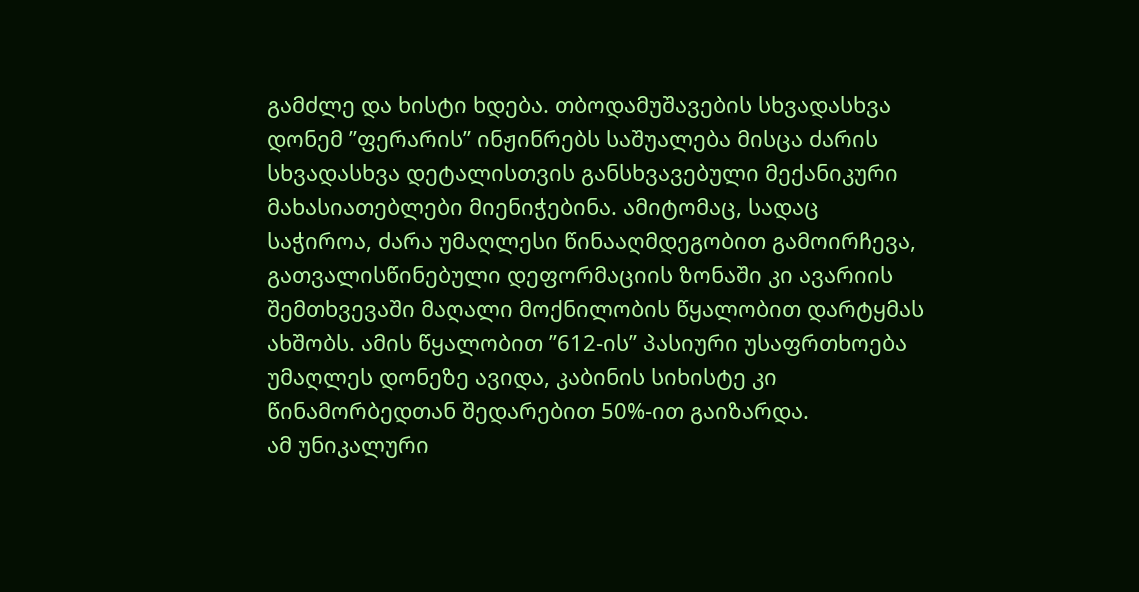გამძლე და ხისტი ხდება. თბოდამუშავების სხვადასხვა დონემ ”ფერარის” ინჟინრებს საშუალება მისცა ძარის სხვადასხვა დეტალისთვის განსხვავებული მექანიკური მახასიათებლები მიენიჭებინა. ამიტომაც, სადაც საჭიროა, ძარა უმაღლესი წინააღმდეგობით გამოირჩევა, გათვალისწინებული დეფორმაციის ზონაში კი ავარიის შემთხვევაში მაღალი მოქნილობის წყალობით დარტყმას ახშობს. ამის წყალობით ”612-ის” პასიური უსაფრთხოება უმაღლეს დონეზე ავიდა, კაბინის სიხისტე კი წინამორბედთან შედარებით 50%-ით გაიზარდა.
ამ უნიკალური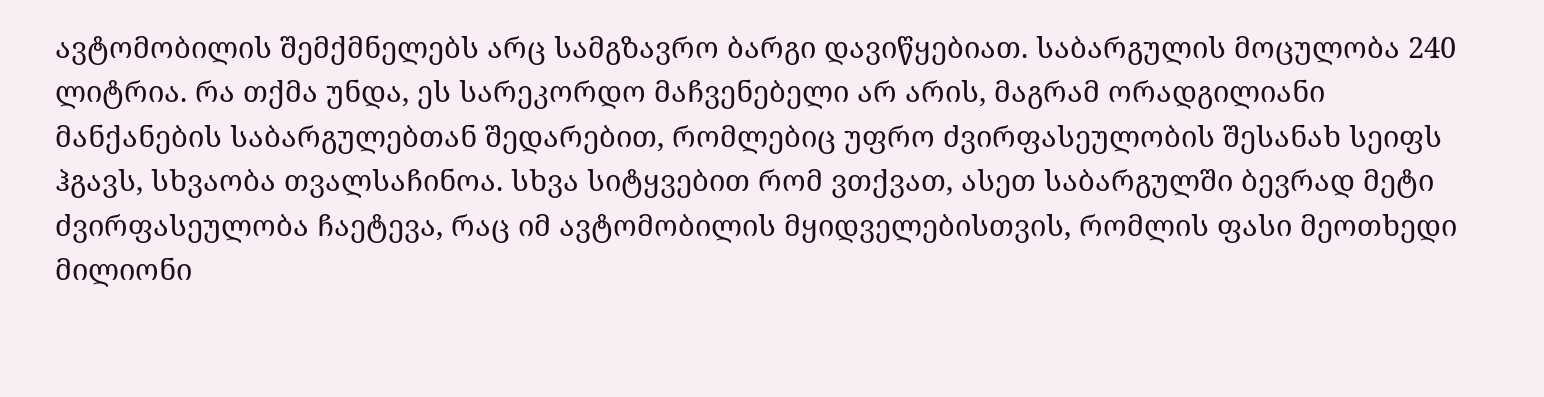ავტომობილის შემქმნელებს არც სამგზავრო ბარგი დავიწყებიათ. საბარგულის მოცულობა 240 ლიტრია. რა თქმა უნდა, ეს სარეკორდო მაჩვენებელი არ არის, მაგრამ ორადგილიანი მანქანების საბარგულებთან შედარებით, რომლებიც უფრო ძვირფასეულობის შესანახ სეიფს ჰგავს, სხვაობა თვალსაჩინოა. სხვა სიტყვებით რომ ვთქვათ, ასეთ საბარგულში ბევრად მეტი ძვირფასეულობა ჩაეტევა, რაც იმ ავტომობილის მყიდველებისთვის, რომლის ფასი მეოთხედი მილიონი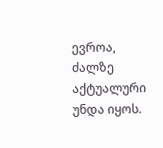ევროა, ძალზე აქტუალური უნდა იყოს.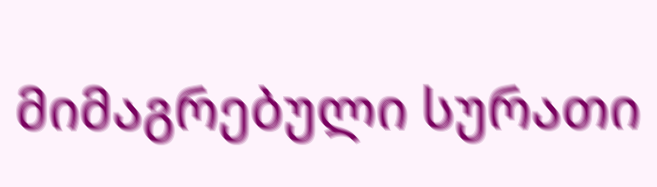მიმაგრებული სურათი